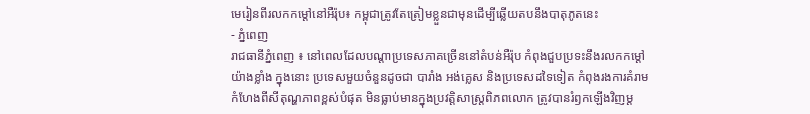មេរៀនពីរលកកម្ដៅនៅអឺរ៉ុប៖ កម្ពុជាត្រូវតែត្រៀមខ្លួនជាមុនដើម្បីឆ្លើយតបនឹងបាតុភូតនេះ
- ភ្នំពេញ
រាជធានីភ្នំពេញ ៖ នៅពេលដែលបណ្តាប្រទេសភាគច្រើននៅតំបន់អឺរ៉ុប កំពុងជួបប្រទះនឹងរលកកម្ដៅយ៉ាងខ្លាំង ក្នុងនោះ ប្រទេសមួយចំនួនដូចជា បារាំង អង់គ្លេស និងប្រទេសដទៃទៀត កំពុងរងការគំរាមកំហែងពីសីតុណ្ហភាពខ្ពស់បំផុត មិនធ្លាប់មានក្នុងប្រវត្តិសាស្ត្រពិភពលោក ត្រូវបានរំឭកឡើងវិញម្ត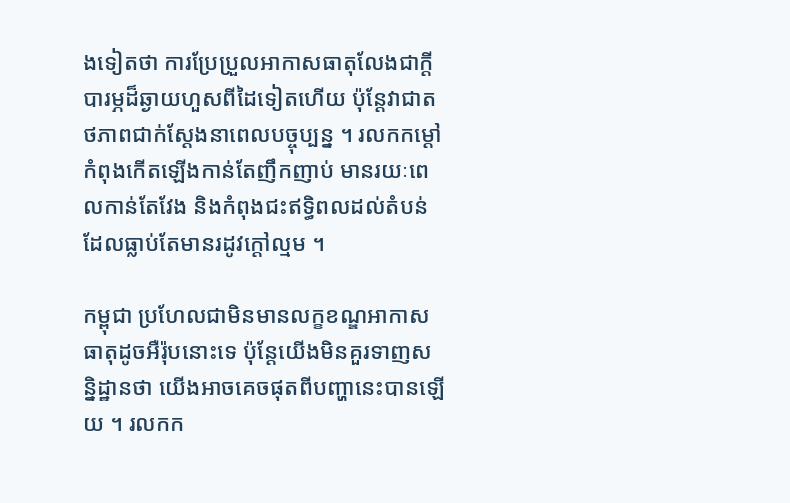ងទៀតថា ការប្រែប្រួលអាកាសធាតុលែងជាក្តីបារម្ភដ៏ឆ្ងាយហួសពីដៃទៀតហើយ ប៉ុន្តែវាជាតថភាពជាក់ស្តែងនាពេលបច្ចុប្បន្ន ។ រលកកម្ដៅកំពុងកើតឡើងកាន់តែញឹកញាប់ មានរយៈពេលកាន់តែវែង និងកំពុងជះឥទ្ធិពលដល់តំបន់ដែលធ្លាប់តែមានរដូវក្តៅល្មម ។

កម្ពុជា ប្រហែលជាមិនមានលក្ខខណ្ឌអាកាសធាតុដូចអឺរ៉ុបនោះទេ ប៉ុន្តែយើងមិនគួរទាញសន្និដ្ឋានថា យើងអាចគេចផុតពីបញ្ហានេះបានឡើយ ។ រលកក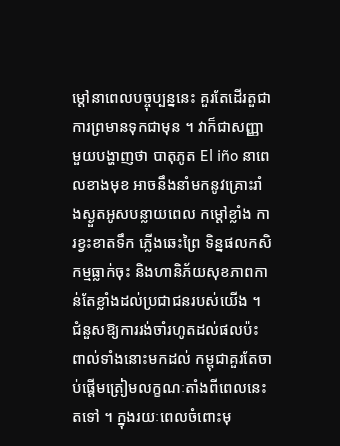ម្ដៅនាពេលបច្ចុប្បន្ននេះ គួរតែដើរតួជាការព្រមានទុកជាមុន ។ វាក៏ជាសញ្ញាមួយបង្ហាញថា បាតុភូត El iño នាពេលខាងមុខ អាចនឹងនាំមកនូវគ្រោះរាំងស្ងួតអូសបន្លាយពេល កម្ដៅខ្លាំង ការខ្វះខាតទឹក ភ្លើងឆេះព្រៃ ទិន្នផលកសិកម្មធ្លាក់ចុះ និងហានិភ័យសុខភាពកាន់តែខ្លាំងដល់ប្រជាជនរបស់យើង ។
ជំនួសឱ្យការរង់ចាំរហូតដល់ផលប៉ះពាល់ទាំងនោះមកដល់ កម្ពុជាគួរតែចាប់ផ្តើមត្រៀមលក្ខណៈតាំងពីពេលនេះតទៅ ។ ក្នុងរយៈពេលចំពោះមុ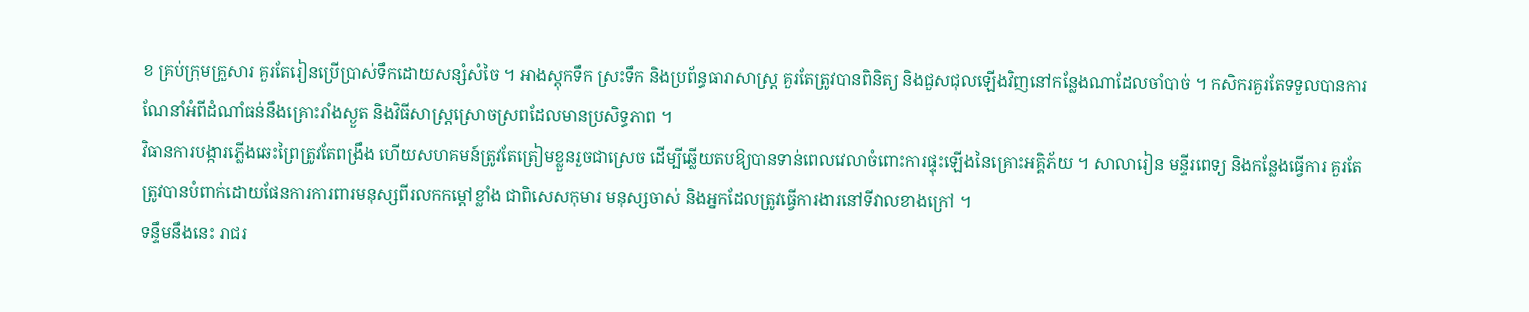ខ គ្រប់ក្រុមគ្រួសារ គួរតែរៀនប្រើប្រាស់ទឹកដោយសន្សំសំចៃ ។ អាងស្តុកទឹក ស្រះទឹក និងប្រព័ន្ធធារាសាស្ត្រ គួរតែត្រូវបានពិនិត្យ និងជួសជុលឡើងវិញនៅកន្លែងណាដែលចាំបាច់ ។ កសិករគួរតែទទួលបានការណែនាំអំពីដំណាំធន់នឹងគ្រោះរាំងស្ងួត និងវិធីសាស្ត្រស្រោចស្រពដែលមានប្រសិទ្ធភាព ។
វិធានការបង្ការភ្លើងឆេះព្រៃត្រូវតែពង្រឹង ហើយសហគមន៍ត្រូវតែត្រៀមខ្លួនរួចជាស្រេច ដើម្បីឆ្លើយតបឱ្យបានទាន់ពេលវេលាចំពោះការផ្ទុះឡើងនៃគ្រោះអគ្គិភ័យ ។ សាលារៀន មន្ទីរពេទ្យ និងកន្លែងធ្វើការ គួរតែត្រូវបានបំពាក់ដោយផែនការការពារមនុស្សពីរលកកម្ដៅខ្លាំង ជាពិសេសកុមារ មនុស្សចាស់ និងអ្នកដែលត្រូវធ្វើការងារនៅទីវាលខាងក្រៅ ។
ទន្ទឹមនឹងនេះ រាជរ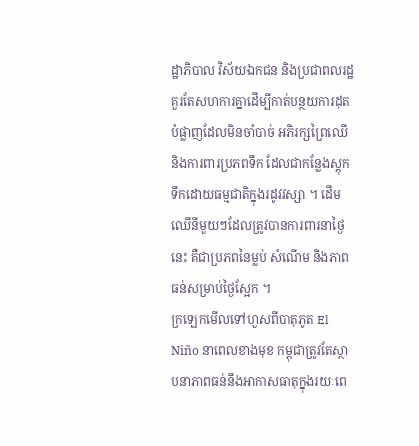ដ្ឋាភិបាល វិស័យឯកជន និងប្រជាពលរដ្ឋ គួរតែសហការគ្នាដើម្បីកាត់បន្ថយការដុតបំផ្លាញដែលមិនចាំបាច់ អភិរក្សព្រៃឈើ និងការពារប្រភពទឹក ដែលជាកន្លែងស្តុកទឹកដោយធម្មជាតិក្នុងរដូវវស្សា ។ ដើមឈើនីមួយៗដែលត្រូវបានការពារនាថ្ងៃនេះ គឺជាប្រភពនៃម្លប់ សំណើម និងភាពធន់សម្រាប់ថ្ងៃស្អែក ។
ក្រឡេកមើលទៅហួសពីបាតុភូត El Niño នាពេលខាងមុខ កម្ពុជាត្រូវតែស្ថាបនាភាពធន់នឹងអាកាសធាតុក្នុងរយៈពេ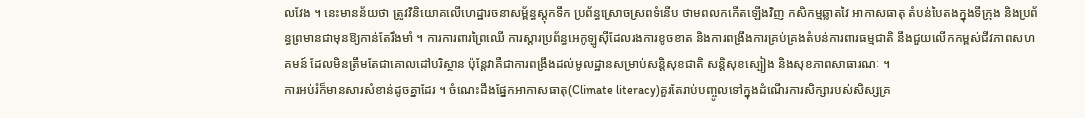លវែង ។ នេះមានន័យថា ត្រូវវិនិយោគលើហេដ្ឋារចនាសម្ព័ន្ធស្តុកទឹក ប្រព័ន្ធស្រោចស្រពទំនើប ថាមពលកកើតឡើងវិញ កសិកម្មឆ្លាតវៃ អាកាសធាតុ តំបន់បៃតងក្នុងទីក្រុង និងប្រព័ន្ធព្រមានជាមុនឱ្យកាន់តែរឹងមាំ ។ ការការពារព្រៃឈើ ការស្តារប្រព័ន្ធអេកូឡូស៊ីដែលរងការខូចខាត និងការពង្រឹងការគ្រប់គ្រងតំបន់ការពារធម្មជាតិ នឹងជួយលើកកម្ពស់ជីវភាពសហគមន៍ ដែលមិនត្រឹមតែជាគោលដៅបរិស្ថាន ប៉ុន្តែវាគឺជាការពង្រឹងដល់មូលដ្ឋានសម្រាប់សន្តិសុខជាតិ សន្តិសុខស្បៀង និងសុខភាពសាធារណៈ ។
ការអប់រំក៏មានសារសំខាន់ដូចគ្នាដែរ ។ ចំណេះដឹងផ្នែកអាកាសធាតុ(Climate literacy)គួរតែរាប់បញ្ចូលទៅក្នុងដំណើរការសិក្សារបស់សិស្សគ្រ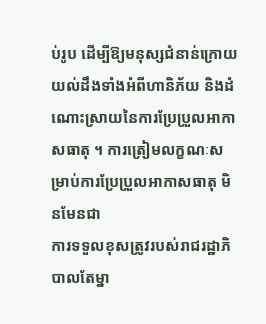ប់រូប ដើម្បីឱ្យមនុស្សជំនាន់ក្រោយយល់ដឹងទាំងអំពីហានិភ័យ និងដំណោះស្រាយនៃការប្រែប្រួលអាកាសធាតុ ។ ការត្រៀមលក្ខណៈសម្រាប់ការប្រែប្រួលអាកាសធាតុ មិនមែនជា
ការទទួលខុសត្រូវរបស់រាជរដ្ឋាភិបាលតែម្នា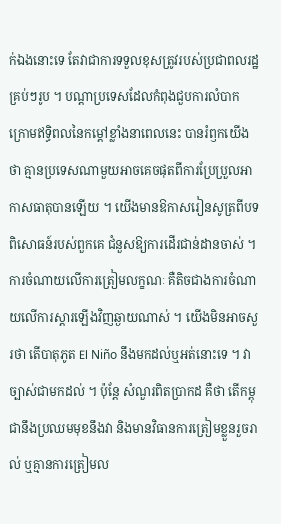ក់ឯងនោះទេ តែវាជាការទទួលខុសត្រូវរបស់ប្រជាពលរដ្ឋគ្រប់ៗរូប ។ បណ្តាប្រទេសដែលកំពុងជួបការលំបាក ក្រោមឥទ្ធិពលនៃកម្ដៅខ្លាំងនាពេលនេះ បានរំឭកយើងថា គ្មានប្រទេសណាមួយអាចគេចផុតពីការប្រែប្រួលអាកាសធាតុបានឡើយ ។ យើងមានឱកាសរៀនសូត្រពីបទពិសោធន៍របស់ពួកគេ ជំនួសឱ្យការដើរជាន់ដានចាស់ ។ ការចំណាយលើការត្រៀមលក្ខណៈ គឺតិចជាងការចំណាយលើការស្តារឡើងវិញឆ្ងាយណាស់ ។ យើងមិនអាចសួរថា តើបាតុភូត El Niño នឹងមកដល់ឬអត់នោះទេ ។ វាច្បាស់ជាមកដល់ ។ ប៉ុន្តែ សំណួរពិតប្រាកដ គឺថា តើកម្ពុជានឹងប្រឈមមុខនឹងវា និងមានវិធានការត្រៀមខ្លួនរួចរាល់ ឬគ្មានការត្រៀមល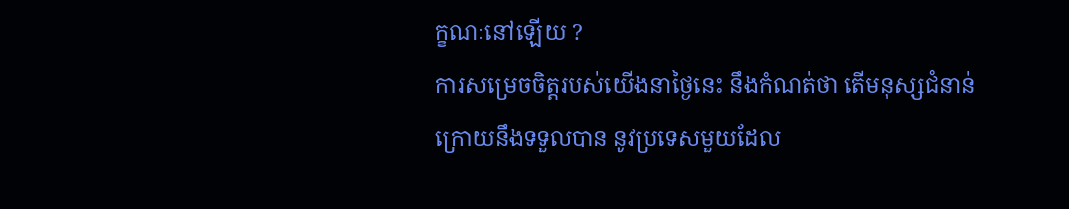ក្ខណៈនៅឡើយ ?
ការសម្រេចចិត្តរបស់យើងនាថ្ងៃនេះ នឹងកំណត់ថា តើមនុស្សជំនាន់ក្រោយនឹងទទួលបាន នូវប្រទេសមួយដែល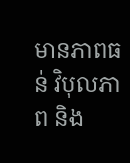មានភាពធន់ វិបុលភាព និង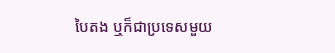បៃតង ឬក៏ជាប្រទេសមួយ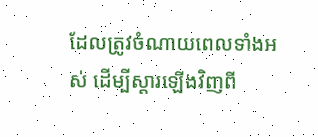ដែលត្រូវចំណាយពេលទាំងអស់ ដើម្បីស្តារឡើងវិញពី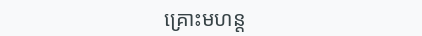គ្រោះមហន្ត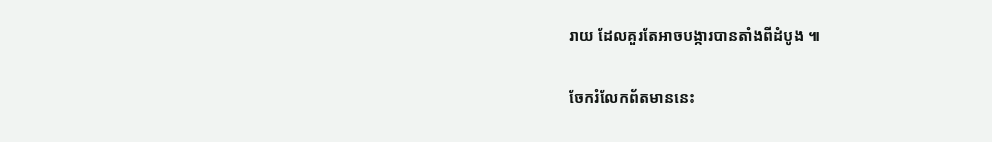រាយ ដែលគួរតែអាចបង្ការបានតាំងពីដំបូង ៕

ចែករំលែកព័តមាននេះ